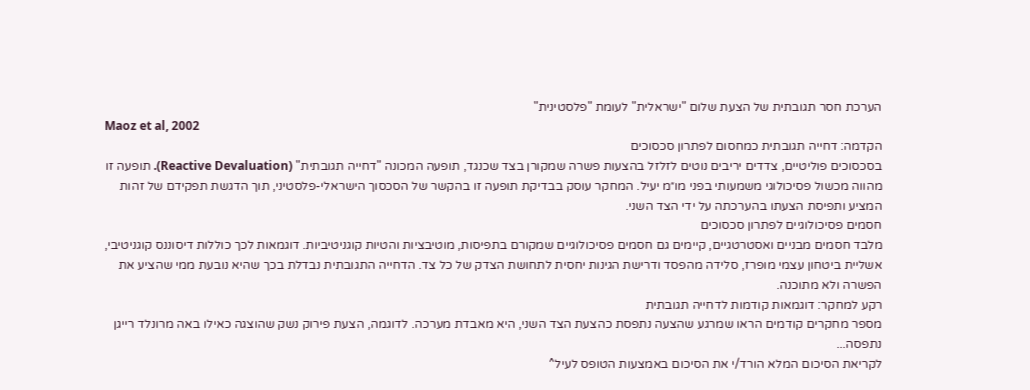הערכת חסר תגובתית של הצעת שלום "ישראלית" לעומת "פלסטינית"
Maoz et al, 2002
הקדמה: דחייה תגובתית כמחסום לפתרון סכסוכים
בסכסוכים פוליטיים, צדדים יריבים נוטים לזלזל בהצעות פשרה שמקורן בצד שכנגד, תופעה המכונה "דחייה תגובתית" (Reactive Devaluation). תופעה זו מהווה מכשול פסיכולוגי משמעותי בפני מו״מ יעיל. המחקר עוסק בבדיקת תופעה זו בהקשר של הסכסוך הישראלי-פלסטיני, תוך הדגשת תפקידם של זהות המציע ותפיסת הצעתו בהערכתה על ידי הצד השני.
חסמים פסיכולוגיים לפתרון סכסוכים
מלבד חסמים מבניים ואסטרטגיים, קיימים גם חסמים פסיכולוגיים שמקורם בתפיסות, מוטיבציות והטיות קוגניטיביות. דוגמאות לכך כוללות דיסוננס קוגניטיבי, אשליית ביטחון עצמי מופרז, סלידה מהפסד ודרישת הגינות יחסית לתחושת הצדק של כל צד. הדחייה התגובתית נבדלת בכך שהיא נובעת ממי שהציע את הפשרה ולא מתוכנה.
רקע למחקר: דוגמאות קודמות לדחייה תגובתית
מספר מחקרים קודמים הראו שמרגע שהצעה נתפסת כהצעת הצד השני, היא מאבדת מערכה. לדוגמה, הצעת פירוק נשק שהוצגה כאילו באה מרונלד רייגן נתפסה...
לקריאת הסיכום המלא הורד/י את הסיכום באמצעות הטופס לעיל^